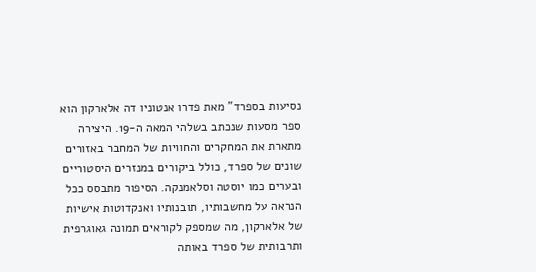נסיעות בספרד” מאת פדרו אנטוניו דה אלארקון הוא ספר מסעות שנכתב בשלהי המאה ה-19. היצירה מתארת את המחקרים והחוויות של המחבר באזורים שונים של ספרד, כולל ביקורים במנזרים היסטוריים ובערים כמו יוסטה וסלאמנקה. הסיפור מתבסס ככל הנראה על מחשבותיו, תובנותיו ואנקדוטות אישיות של אלארקון, מה שמספק לקוראים תמונה גאוגרפית ותרבותית של ספרד באותה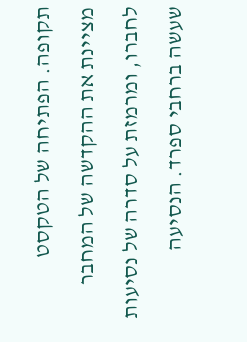תקופה. הפתיחה של הטקסט מציינת את ההקדשה של המחבר לחברו, ומרמזת על סדרה של נסיעות שעשה ברחבי ספרד. הנסיעה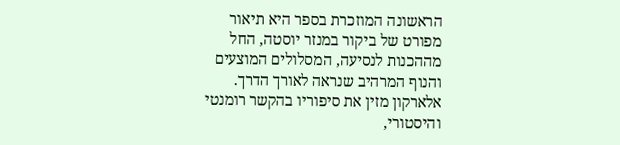הראשונה המוזכרת בספר היא תיאור מפורט של ביקור במנזר יוסטה, החל מההכנות לנסיעה, המסלולים המוצעים והנוף המרהיב שנראה לאורך הדרך. אלארקון מזין את סיפוריו בהקשר רומנטי והיסטורי,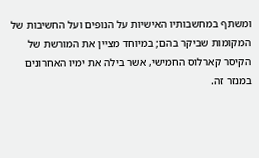ומשתף במחשבותיו האישיות על הנופים ועל החשיבות של המקומות שביקר בהם; במיוחד מציין את המורשת של הקיסר קארלוס החמישי, אשר בילה את ימיו האחרונים במנזר זה.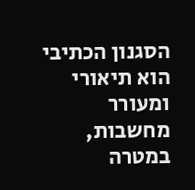הסגנון הכתיבי הוא תיאורי ומעורר מחשבות, במטרה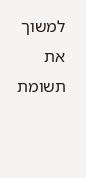למשוך את תשומת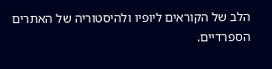הלב של הקוראים ליופיו ולהיסטוריה של האתרים הספרדיים.